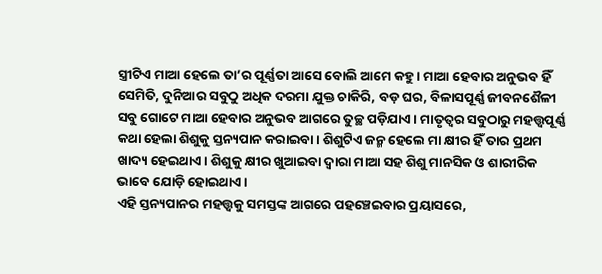ସ୍ତ୍ରୀଟିଏ ମାଆ ହେଲେ ତା’ର ପୂର୍ଣ୍ଣତା ଆସେ ବୋଲି ଆମେ କହୁ। ମାଆ ହେବାର ଅନୁଭବ ହିଁ ସେମିତି, ଦୁନିଆର ସବୁଠୁ ଅଧିକ ଦରମା ଯୁକ୍ତ ଚାକିରି, ବଡ଼ ଘର, ବିଳାସପୂର୍ଣ୍ଣ ଜୀବନଶୈଳୀ ସବୁ ଗୋଟେ ମାଆ ହେବାର ଅନୁଭବ ଆଗରେ ତୁଚ୍ଛ ପଡ଼ିଯାଏ। ମାତୃତ୍ୱର ସବୁଠାରୁ ମହତ୍ତ୍ୱପୂର୍ଣ୍ଣ କଥା ହେଲା ଶିଶୁକୁ ସ୍ତନ୍ୟପାନ କରାଇବା। ଶିଶୁଟିଏ ଜନ୍ମ ହେଲେ ମା କ୍ଷୀର ହିଁ ତାର ପ୍ରଥମ ଖାଦ୍ୟ ହେଇଥାଏ। ଶିଶୁକୁ କ୍ଷୀର ଖୁଆଇବା ଦ୍ୱାରା ମାଆ ସହ ଶିଶୁ ମାନସିକ ଓ ଶାରୀରିକ ଭାବେ ଯୋଡ଼ି ହୋଇଥାଏ।
ଏହି ସ୍ତନ୍ୟପାନର ମହତ୍ତ୍ୱକୁ ସମସ୍ତଙ୍କ ଆଗରେ ପହଞ୍ଚେଇବାର ପ୍ରୟାସରେ,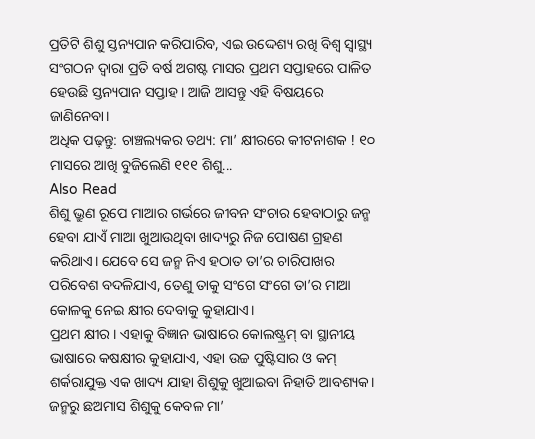ପ୍ରତିଟି ଶିଶୁ ସ୍ତନ୍ୟପାନ କରିପାରିବ, ଏଇ ଉଦ୍ଦେଶ୍ୟ ରଖି ବିଶ୍ୱ ସ୍ୱାସ୍ଥ୍ୟ ସଂଗଠନ ଦ୍ୱାରା ପ୍ରତି ବର୍ଷ ଅଗଷ୍ଟ ମାସର ପ୍ରଥମ ସପ୍ତାହରେ ପାଳିତ ହେଉଛି ସ୍ତନ୍ୟପାନ ସପ୍ତାହ। ଆଜି ଆସନ୍ତୁ ଏହି ବିଷୟରେ ଜାଣିନେବା।
ଅଧିକ ପଢ଼ନ୍ତୁ: ଚାଞ୍ଚଲ୍ୟକର ତଥ୍ୟ: ମା’ କ୍ଷୀରରେ କୀଟନାଶକ ! ୧୦ ମାସରେ ଆଖି ବୁଜିଲେଣି ୧୧୧ ଶିଶୁ...
Also Read
ଶିଶୁ ଭ୍ରୁଣ ରୂପେ ମାଆର ଗର୍ଭରେ ଜୀବନ ସଂଚାର ହେବାଠାରୁ ଜନ୍ମ ହେବା ଯାଏଁ ମାଆ ଖୁଆଉଥିବା ଖାଦ୍ୟରୁ ନିଜ ପୋଷଣ ଗ୍ରହଣ କରିଥାଏ। ଯେବେ ସେ ଜନ୍ମ ନିଏ ହଠାତ ତା’ର ଚାରିପାଖର ପରିବେଶ ବଦଳିଯାଏ, ତେଣୁ ତାକୁ ସଂଗେ ସଂଗେ ତା’ର ମାଆ କୋଳକୁ ନେଇ କ୍ଷୀର ଦେବାକୁ କୁହାଯାଏ।
ପ୍ରଥମ କ୍ଷୀର। ଏହାକୁ ବିଜ୍ଞାନ ଭାଷାରେ କୋଲଷ୍ଟ୍ରମ୍ ବା ସ୍ଥାନୀୟ ଭାଷାରେ କଷକ୍ଷୀର କୁହାଯାଏ, ଏହା ଉଚ୍ଚ ପୁଷ୍ଟିସାର ଓ କମ୍ ଶର୍କରାଯୁକ୍ତ ଏକ ଖାଦ୍ୟ ଯାହା ଶିଶୁକୁ ଖୁଆଇବା ନିହାତି ଆବଶ୍ୟକ। ଜନ୍ମରୁ ଛଅମାସ ଶିଶୁକୁ କେବଳ ମା’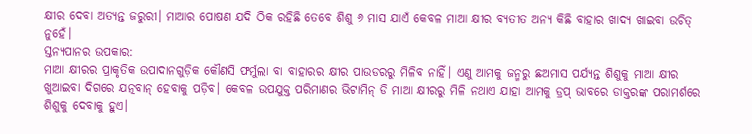କ୍ଷୀର ଦେବା ଅତ୍ୟନ୍ତ ଜରୁରୀ। ମାଆର ପୋଷଣ ଯଦି ଠିକ ରହିଛି ତେବେ ଶିଶୁ ୬ ମାସ ଯାଏଁ କେବଳ ମାଆ କ୍ଷୀର ବ୍ୟତୀତ ଅନ୍ୟ କିଛି ବାହାର ଖାଦ୍ୟ ଖାଇବା ଉଚିତ୍ ନୁହେଁ।
ସ୍ତନ୍ୟପାନର ଉପକାର:
ମାଆ କ୍ଷୀରର ପ୍ରାକୃତିକ ଉପାଦାନଗୁଡ଼ିକ କୌଣସି ଫର୍ମୁଲା ବା ବାହାରର କ୍ଷୀର ପାଉଡରରୁ ମିଳିବ ନାହିଁ। ଏଣୁ ଆମକୁ ଜନ୍ମରୁ ଛଅମାସ ପର୍ଯ୍ୟନ୍ତ ଶିଶୁକୁ ମାଆ କ୍ଷୀର ଖୁଆଇବା ଦିଗରେ ଯତ୍ନବାନ୍ ହେବାକୁ ପଡ଼ିବ। କେବଳ ଉପଯୁକ୍ତ ପରିମାଣର ଭିଟାମିନ୍ ଡି ମାଆ କ୍ଷୀରରୁ ମିଳି ନଥାଏ ଯାହା ଆମକୁ ଡ୍ରପ୍ ଭାବରେ ଡାକ୍ତରଙ୍କ ପରାମର୍ଶରେ ଶିଶୁକୁ ଦେବାକୁ ହୁଏ।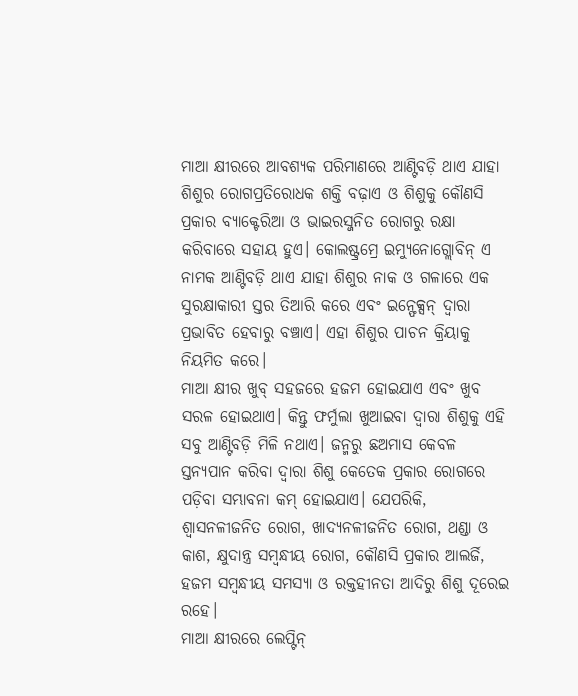ମାଆ କ୍ଷୀରରେ ଆବଶ୍ୟକ ପରିମାଣରେ ଆଣ୍ଟିବଡ଼ି ଥାଏ ଯାହା ଶିଶୁର ରୋଗପ୍ରତିରୋଧକ ଶକ୍ତି ବଢ଼ାଏ ଓ ଶିଶୁକୁ କୌଣସି ପ୍ରକାର ବ୍ୟାକ୍ଟେରିଆ ଓ ଭାଇରସ୍ଜନିତ ରୋଗରୁ ରକ୍ଷା କରିବାରେ ସହାୟ ହୁଏ। କୋଲଷ୍ଟ୍ରମ୍ରେ ଇମ୍ୟୁନୋଗ୍ଲୋବିନ୍ ଏ ନାମକ ଆଣ୍ଟିବଡ଼ି ଥାଏ ଯାହା ଶିଶୁର ନାକ ଓ ଗଳାରେ ଏକ ସୁରକ୍ଷାକାରୀ ସ୍ତର ତିଆରି କରେ ଏବଂ ଇନ୍ଫେକ୍ସନ୍ ଦ୍ୱାରା ପ୍ରଭାବିତ ହେବାରୁ ବଞ୍ଚାଏ। ଏହା ଶିଶୁର ପାଚନ କ୍ରିୟାକୁ ନିୟମିତ କରେ।
ମାଆ କ୍ଷୀର ଖୁବ୍ ସହଜରେ ହଜମ ହୋଇଯାଏ ଏବଂ ଖୁବ ସରଳ ହୋଇଥାଏ। କିନ୍ତୁ ଫର୍ମୁଲା ଖୁଆଇବା ଦ୍ୱାରା ଶିଶୁକୁ ଏହି ସବୁ ଆଣ୍ଟିବଡ଼ି ମିଳି ନଥାଏ। ଜନ୍ମରୁ ଛଅମାସ କେବଳ ସ୍ତନ୍ୟପାନ କରିବା ଦ୍ୱାରା ଶିଶୁ କେତେକ ପ୍ରକାର ରୋଗରେ ପଡ଼ିବା ସମ୍ଭାବନା କମ୍ ହୋଇଯାଏ। ଯେପରିକି, ଶ୍ୱାସନଳୀଜନିତ ରୋଗ, ଖାଦ୍ୟନଳୀଜନିତ ରୋଗ, ଥଣ୍ଡା ଓ କାଶ, କ୍ଷୁଦାନ୍ତ୍ର ସମ୍ୱନ୍ଧୀୟ ରୋଗ, କୌଣସି ପ୍ରକାର ଆଲର୍ଜି, ହଜମ ସମ୍ୱନ୍ଧୀୟ ସମସ୍ୟା ଓ ରକ୍ତହୀନତା ଆଦିରୁ ଶିଶୁ ଦୂରେଇ ରହେ।
ମାଆ କ୍ଷୀରରେ ଲେପ୍ଟିନ୍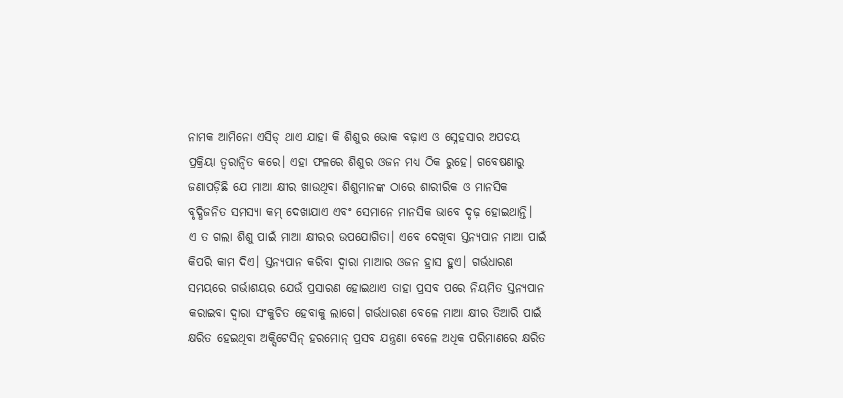ନାମକ ଆମିନୋ ଏସିଡ୍ ଥାଏ ଯାହା କି ଶିଶୁର ଭୋକ ବଢ଼ାଏ ଓ ସ୍ନେହସାର ଅପଚୟ ପ୍ରକ୍ରିୟା ତ୍ୱରାନ୍ୱିତ କରେ। ଏହା ଫଳରେ ଶିଶୁର ଓଜନ ମଧ୍ୟ ଠିକ ରୁହେ। ଗବେଷଣାରୁ ଜଣାପଡ଼ିଛି ଯେ ମାଆ କ୍ଷୀର ଖାଉଥିବା ଶିଶୁମାନଙ୍କ ଠାରେ ଶାରୀରିକ ଓ ମାନସିକ ବୃଦ୍ଧିଜନିତ ସମସ୍ୟା କମ୍ ଦେଖାଯାଏ ଏବଂ ସେମାନେ ମାନସିକ ଭାବେ ଦୃଢ଼ ହୋଇଥାନ୍ତି।
ଏ ତ ଗଲା ଶିଶୁ ପାଇଁ ମାଆ କ୍ଷୀରର ଉପଯୋଗିତା। ଏବେ ଦେଖିବା ସ୍ତନ୍ୟପାନ ମାଆ ପାଇଁ କିପରି କାମ ଦିଏ। ସ୍ତନ୍ୟପାନ କରିବା ଦ୍ୱାରା ମାଆର ଓଜନ ହ୍ରାସ ହୁଏ। ଗର୍ଭଧାରଣ ସମୟରେ ଗର୍ଭାଶୟର ଯେଉଁ ପ୍ରସାରଣ ହୋଇଥାଏ ତାହା ପ୍ରସବ ପରେ ନିୟମିତ ସ୍ତନ୍ୟପାନ କରାଇବା ଦ୍ୱାରା ସଂକୁଚିତ ହେବାକୁ ଲାଗେ। ଗର୍ଭଧାରଣ ବେଳେ ମାଆ କ୍ଷୀର ତିଆରି ପାଇଁ କ୍ଷରିତ ହେଇଥିବା ଅକ୍ସିଟେସିନ୍ ହରମୋନ୍ ପ୍ରସବ ଯନ୍ତ୍ରଣା ବେଳେ ଅଧିକ ପରିମାଣରେ କ୍ଷରିତ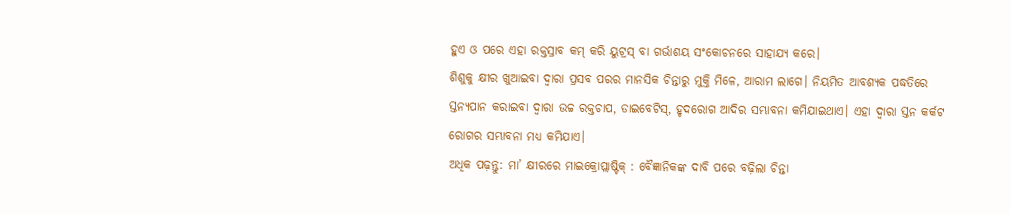ହୁଏ ଓ ପରେ ଏହା ରକ୍ତସ୍ରାବ କମ୍ କରି ୟୁଟ୍ରସ୍ ବା ଗର୍ଭାଶୟ ସଂକୋଚନରେ ସାହାଯ୍ୟ କରେ।
ଶିଶୁକୁ କ୍ଷୀର ଖୁଆଇବା ଦ୍ୱାରା ପ୍ରସବ ପରର ମାନସିକ ଚିନ୍ତାରୁ ମୁକ୍ତି ମିଳେ, ଆରାମ ଲାଗେ। ନିୟମିତ ଆବଶ୍ୟକ ପଦ୍ଧତିରେ ସ୍ତନ୍ୟପାନ କରାଇବା ଦ୍ୱାରା ଉଚ୍ଚ ରକ୍ତଚାପ, ଡାଇବେଟିସ୍, ହୃଦରୋଗ ଆଦିର ସମ୍ଭାବନା କମିଯାଇଥାଏ। ଏହା ଦ୍ୱାରା ସ୍ତନ କର୍କଟ ରୋଗର ସମ୍ଭାବନା ମଧ୍ୟ କମିଯାଏ।
ଅଧିକ ପଢ଼ନ୍ତୁ: ମା’ କ୍ଷୀରରେ ମାଇକ୍ରୋପ୍ଲାଷ୍ଟିକ୍ : ବୈଜ୍ଞାନିକଙ୍କ ଦାବି ପରେ ବଢ଼ିଲା ଚିନ୍ତା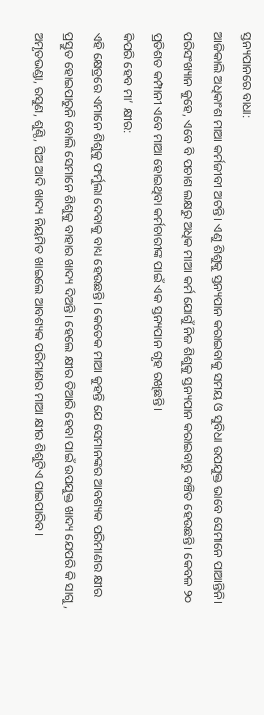ସ୍ତନ୍ୟପାନରେ ବାଧା:
ଆଜିକାଲି ଅଧିକାଂଶ ମାଆ କର୍ମଜୀବୀ ଅଟନ୍ତି। ଏଣୁ ଶିଶୁକୁ ସ୍ତନ୍ୟପାନ କରାଇବାକୁ ସମୟ ଓ ସୁବିଧା ଉପଯୁକ୍ତ ଭାବେ ସେମାନେ ପାଆନ୍ତିନି। ପରିସଂଖ୍ୟାନ କୁହେ, ଏବେ ବି ପଚାଶ ଲକ୍ଷରୁ ଅଧିକ ମାଆ କର୍ମ ଯୋଗୁଁ ନିଜ ଶିଶୁକୁ ସ୍ତନ୍ୟପାନ କରାଇବାରୁ ବଞ୍ଚିତ ହେଉଛନ୍ତି। କେବଳ ୨୦ ପ୍ରତିଶତ କମ୍ପାନୀ ଏବେ ମାଆ ହୋଇଥିବା କର୍ମଚାରୀଙ୍କ ପାଇଁ ଏକ ସ୍ତନ୍ୟପାନ ଗୃହ ରଖିଛନ୍ତି।
କିପରି ହେବ ମା’ କ୍ଷୀର:
ଏହି କ୍ଷେତ୍ରରେ ଏମାନେ ଶିଶୁକୁ ଫର୍ମୁଲା ଦେବାକୁ ବାଧ୍ୟ ହେଉଛନ୍ତି। କେତେକ ମାଆ କୁହନ୍ତି ଯେ ସେମାନଙ୍କର ଆବଶ୍ୟକ ପରିମାଣର କ୍ଷୀର ପ୍ରସ୍ତୁତ ହୋଇପାରୁନି ବୋଲି ସେମାନେ ଶିଶୁକୁ ବାହାର ଖାଦ୍ୟ ଦିଅନ୍ତି। ହେଲେ କ୍ଷୀର ତିଆରି ହେବା ପାଇଁ ଉପଯୁକ୍ତ ଖାଦ୍ୟ ଯେପରି କି ସାଗୁ, ଅମୃତଭଣ୍ଡା, ରସୁଣ, ଶୁଣ୍ଠି, ଘିଅ ଆଦି ଖାଦ୍ୟ ନିୟମିତ ଖାଇଲେ ଆବଶ୍ୟକ ପରିମାଣର ମାଆ କ୍ଷୀର ଶିଶୁଟିଏ ପାଇପାରିବ।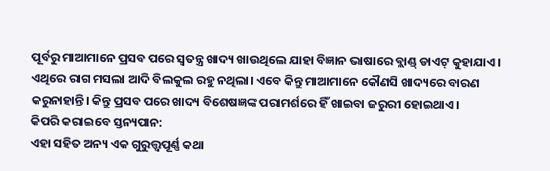ପୂର୍ବରୁ ମାଆମାନେ ପ୍ରସବ ପରେ ସ୍ୱତନ୍ତ୍ର ଖାଦ୍ୟ ଖାଉଥିଲେ ଯାହା ବିଜ୍ଞାନ ଭାଷାରେ ବ୍ଲାଣ୍ଡ୍ ଡାଏଟ୍ କୁହାଯାଏ। ଏଥିରେ ରାଗ ମସଲା ଆଦି ବିଲକୁଲ ରହୁ ନଥିଲା। ଏବେ କିନ୍ତୁ ମାଆମାନେ କୌଣସି ଖାଦ୍ୟରେ ବାରଣ କରୁନାହାନ୍ତି। କିନ୍ତୁ ପ୍ରସବ ପରେ ଖାଦ୍ୟ ବିଶେଷଜ୍ଞଙ୍କ ପରାମର୍ଶରେ ହିଁ ଖାଇବା ଜରୁରୀ ହୋଇଥାଏ।
କିପରି କରାଇବେ ସ୍ତନ୍ୟପାନ:
ଏହା ସହିତ ଅନ୍ୟ ଏକ ଗୁରୁତ୍ତ୍ୱପୂର୍ଣ୍ଣ କଥା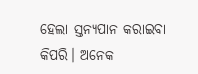ହେଲା ସ୍ତନ୍ୟପାନ କରାଇବା କିପରି। ଅନେକ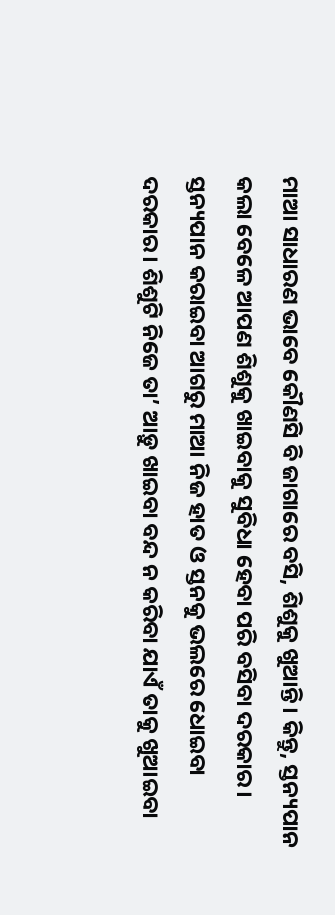ମାଆ ସାଧାରଣ ଭାବେ କୌଣସି ବି ଜାଗାରେ ବସି, ଶିଶୁକୁ ଖୁଆନ୍ତି। କିନ୍ତୁ, ସ୍ତନ୍ୟପାନ କଲା ବେଳେ ଆପଣ ଶିଶୁକୁ ଖାଇବାକୁ ସୁବିଧା ହେବା ପରି ବସିବା ଦରକାର। ସ୍ତନ୍ୟପାନ କରାଇବା ଆଗରୁ ମାଆ ନିଜ ହାତ ଓ ସ୍ତନକୁ ଭଲରେ ଧୋଇବା ଦରକାର। ଶିଶୁଟି ନିଜେ ତା’ ଆଡ଼ୁ ଖାଇବା ବନ୍ଦ ନ କରିବା ଯାଏଁ ତାକୁ ଖୁଆଇବା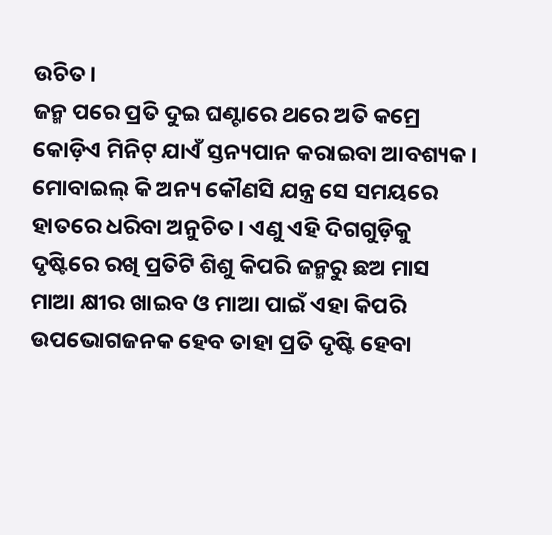ଉଚିତ।
ଜନ୍ମ ପରେ ପ୍ରତି ଦୁଇ ଘଣ୍ଟାରେ ଥରେ ଅତି କମ୍ରେ କୋଡ଼ିଏ ମିନିଟ୍ ଯାଏଁ ସ୍ତନ୍ୟପାନ କରାଇବା ଆବଶ୍ୟକ। ମୋବାଇଲ୍ କି ଅନ୍ୟ କୌଣସି ଯନ୍ତ୍ର ସେ ସମୟରେ ହାତରେ ଧରିବା ଅନୁଚିତ। ଏଣୁ ଏହି ଦିଗଗୁଡ଼ିକୁ ଦୃଷ୍ଟିରେ ରଖି ପ୍ରତିଟି ଶିଶୁ କିପରି ଜନ୍ମରୁ ଛଅ ମାସ ମାଆ କ୍ଷୀର ଖାଇବ ଓ ମାଆ ପାଇଁ ଏହା କିପରି ଉପଭୋଗଜନକ ହେବ ତାହା ପ୍ରତି ଦୃଷ୍ଟି ହେବା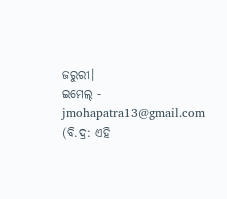ଜରୁରୀ।
ଇମେଲ୍ - jmohapatra13@gmail.com
(ବି.ଦ୍ର: ଏହି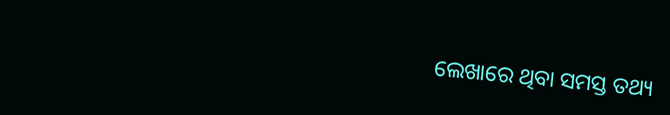ଲେଖାରେ ଥିବା ସମସ୍ତ ତଥ୍ୟ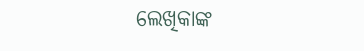ଲେଖିକାଙ୍କ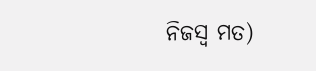ନିଜସ୍ୱ ମତ)